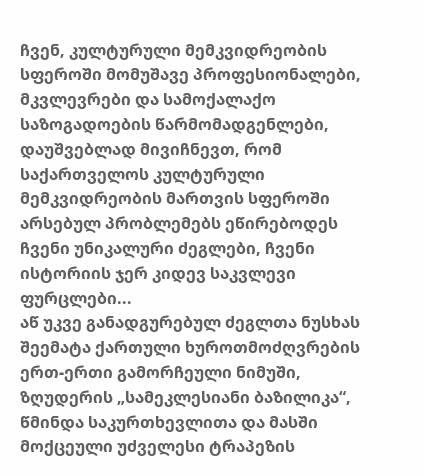ჩვენ, კულტურული მემკვიდრეობის სფეროში მომუშავე პროფესიონალები, მკვლევრები და სამოქალაქო საზოგადოების წარმომადგენლები, დაუშვებლად მივიჩნევთ, რომ საქართველოს კულტურული მემკვიდრეობის მართვის სფეროში არსებულ პრობლემებს ეწირებოდეს ჩვენი უნიკალური ძეგლები, ჩვენი ისტორიის ჯერ კიდევ საკვლევი ფურცლები...
აწ უკვე განადგურებულ ძეგლთა ნუსხას შეემატა ქართული ხუროთმოძღვრების ერთ-ერთი გამორჩეული ნიმუში, ზღუდერის „სამეკლესიანი ბაზილიკა“, წმინდა საკურთხევლითა და მასში მოქცეული უძველესი ტრაპეზის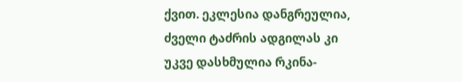ქვით. ეკლესია დანგრეულია, ძველი ტაძრის ადგილას კი უკვე დასხმულია რკინა-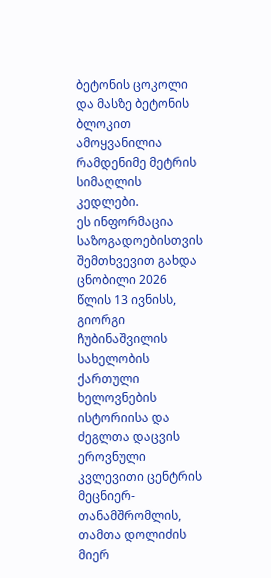ბეტონის ცოკოლი და მასზე ბეტონის ბლოკით ამოყვანილია რამდენიმე მეტრის სიმაღლის კედლები.
ეს ინფორმაცია საზოგადოებისთვის შემთხვევით გახდა ცნობილი 2026 წლის 13 ივნისს, გიორგი ჩუბინაშვილის სახელობის ქართული ხელოვნების ისტორიისა და ძეგლთა დაცვის ეროვნული კვლევითი ცენტრის მეცნიერ-თანამშრომლის, თამთა დოლიძის მიერ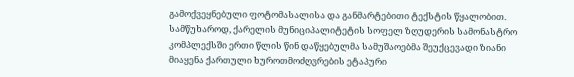გამოქვეყნებული ფოტომასალისა და განმარტებითი ტექსტის წყალობით.
სამწუხაროდ, ქარელის მუნიციპალიტეტის სოფელ ზღუდერის სამონასტრო კომპლექსში ერთი წლის წინ დაწყებულმა სამუშაოებმა შეუქცევადი ზიანი მიაყენა ქართული ხუროთმოძღვრების ეტაპური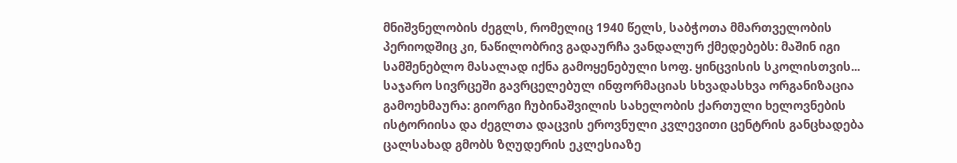მნიშვნელობის ძეგლს, რომელიც 1940 წელს, საბჭოთა მმართველობის პერიოდშიც კი, ნაწილობრივ გადაურჩა ვანდალურ ქმედებებს: მაშინ იგი სამშენებლო მასალად იქნა გამოყენებული სოფ. ყინცვისის სკოლისთვის...
საჯარო სივრცეში გავრცელებულ ინფორმაციას სხვადასხვა ორგანიზაცია გამოეხმაურა: გიორგი ჩუბინაშვილის სახელობის ქართული ხელოვნების ისტორიისა და ძეგლთა დაცვის ეროვნული კვლევითი ცენტრის განცხადება ცალსახად გმობს ზღუდერის ეკლესიაზე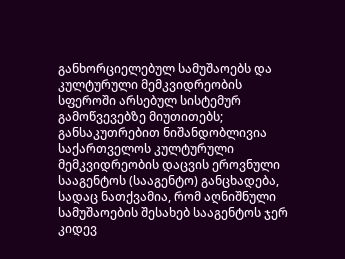განხორციელებულ სამუშაოებს და კულტურული მემკვიდრეობის სფეროში არსებულ სისტემურ გამოწვევებზე მიუთითებს; განსაკუთრებით ნიშანდობლივია საქართველოს კულტურული მემკვიდრეობის დაცვის ეროვნული სააგენტოს (სააგენტო) განცხადება, სადაც ნათქვამია, რომ აღნიშნული სამუშაოების შესახებ სააგენტოს ჯერ კიდევ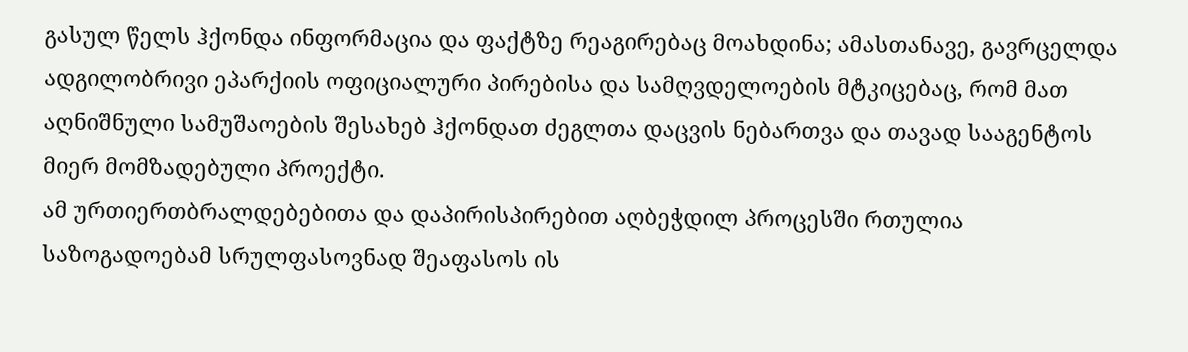გასულ წელს ჰქონდა ინფორმაცია და ფაქტზე რეაგირებაც მოახდინა; ამასთანავე, გავრცელდა ადგილობრივი ეპარქიის ოფიციალური პირებისა და სამღვდელოების მტკიცებაც, რომ მათ აღნიშნული სამუშაოების შესახებ ჰქონდათ ძეგლთა დაცვის ნებართვა და თავად სააგენტოს მიერ მომზადებული პროექტი.
ამ ურთიერთბრალდებებითა და დაპირისპირებით აღბეჭდილ პროცესში რთულია საზოგადოებამ სრულფასოვნად შეაფასოს ის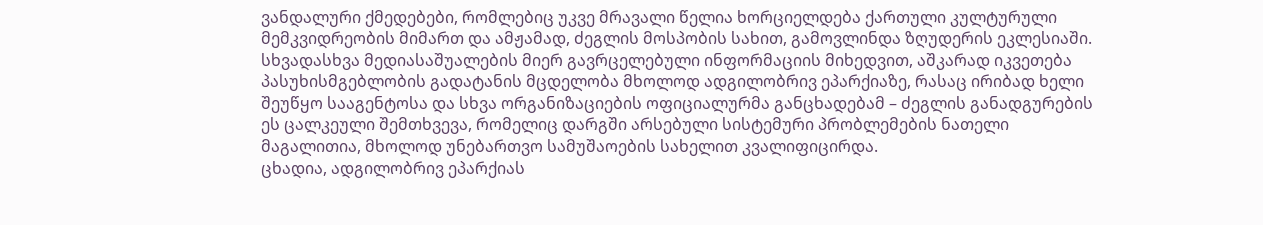ვანდალური ქმედებები, რომლებიც უკვე მრავალი წელია ხორციელდება ქართული კულტურული მემკვიდრეობის მიმართ და ამჟამად, ძეგლის მოსპობის სახით, გამოვლინდა ზღუდერის ეკლესიაში.
სხვადასხვა მედიასაშუალების მიერ გავრცელებული ინფორმაციის მიხედვით, აშკარად იკვეთება პასუხისმგებლობის გადატანის მცდელობა მხოლოდ ადგილობრივ ეპარქიაზე, რასაც ირიბად ხელი შეუწყო სააგენტოსა და სხვა ორგანიზაციების ოფიციალურმა განცხადებამ – ძეგლის განადგურების ეს ცალკეული შემთხვევა, რომელიც დარგში არსებული სისტემური პრობლემების ნათელი მაგალითია, მხოლოდ უნებართვო სამუშაოების სახელით კვალიფიცირდა.
ცხადია, ადგილობრივ ეპარქიას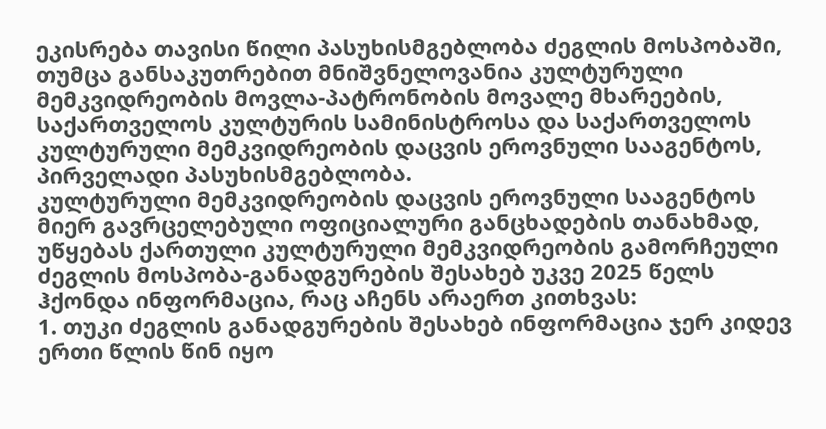ეკისრება თავისი წილი პასუხისმგებლობა ძეგლის მოსპობაში, თუმცა განსაკუთრებით მნიშვნელოვანია კულტურული მემკვიდრეობის მოვლა-პატრონობის მოვალე მხარეების, საქართველოს კულტურის სამინისტროსა და საქართველოს კულტურული მემკვიდრეობის დაცვის ეროვნული სააგენტოს, პირველადი პასუხისმგებლობა.
კულტურული მემკვიდრეობის დაცვის ეროვნული სააგენტოს მიერ გავრცელებული ოფიციალური განცხადების თანახმად, უწყებას ქართული კულტურული მემკვიდრეობის გამორჩეული ძეგლის მოსპობა-განადგურების შესახებ უკვე 2025 წელს ჰქონდა ინფორმაცია, რაც აჩენს არაერთ კითხვას:
1. თუკი ძეგლის განადგურების შესახებ ინფორმაცია ჯერ კიდევ ერთი წლის წინ იყო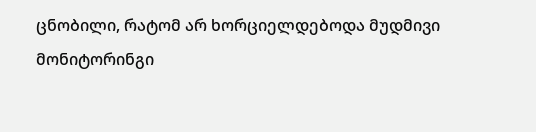ცნობილი, რატომ არ ხორციელდებოდა მუდმივი მონიტორინგი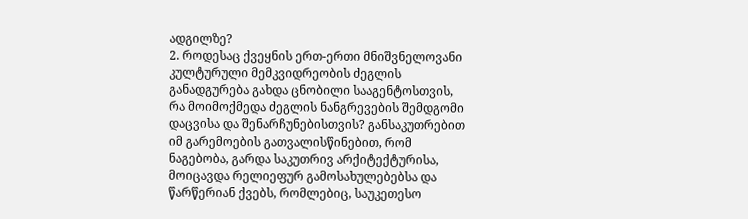ადგილზე?
2. როდესაც ქვეყნის ერთ-ერთი მნიშვნელოვანი კულტურული მემკვიდრეობის ძეგლის განადგურება გახდა ცნობილი სააგენტოსთვის, რა მოიმოქმედა ძეგლის ნანგრევების შემდგომი დაცვისა და შენარჩუნებისთვის? განსაკუთრებით იმ გარემოების გათვალისწინებით, რომ ნაგებობა, გარდა საკუთრივ არქიტექტურისა, მოიცავდა რელიეფურ გამოსახულებებსა და წარწერიან ქვებს, რომლებიც, საუკეთესო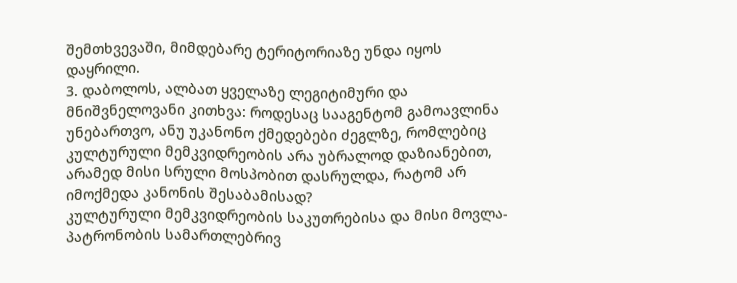შემთხვევაში, მიმდებარე ტერიტორიაზე უნდა იყოს დაყრილი.
3. დაბოლოს, ალბათ ყველაზე ლეგიტიმური და მნიშვნელოვანი კითხვა: როდესაც სააგენტომ გამოავლინა უნებართვო, ანუ უკანონო ქმედებები ძეგლზე, რომლებიც კულტურული მემკვიდრეობის არა უბრალოდ დაზიანებით, არამედ მისი სრული მოსპობით დასრულდა, რატომ არ იმოქმედა კანონის შესაბამისად?
კულტურული მემკვიდრეობის საკუთრებისა და მისი მოვლა-პატრონობის სამართლებრივ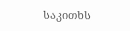საკითხს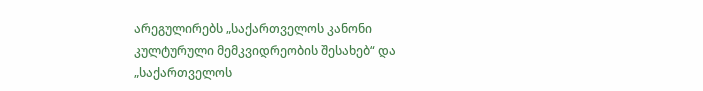არეგულირებს „საქართველოს კანონი კულტურული მემკვიდრეობის შესახებ“ და „საქართველოს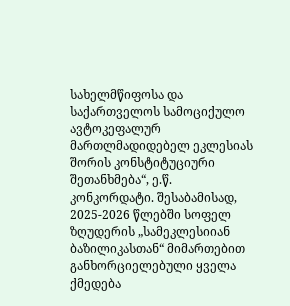სახელმწიფოსა და საქართველოს სამოციქულო ავტოკეფალურ მართლმადიდებელ ეკლესიას შორის კონსტიტუციური შეთანხმება“, ე.წ. კონკორდატი. შესაბამისად, 2025-2026 წლებში სოფელ ზღუდერის „სამეკლესიიან ბაზილიკასთან“ მიმართებით განხორციელებული ყველა ქმედება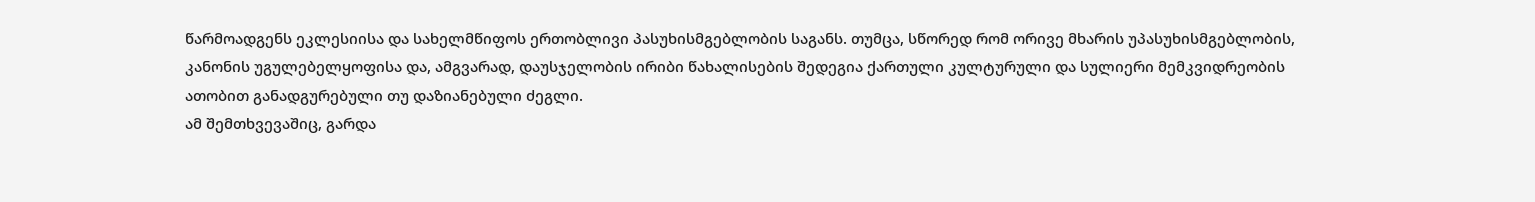წარმოადგენს ეკლესიისა და სახელმწიფოს ერთობლივი პასუხისმგებლობის საგანს. თუმცა, სწორედ რომ ორივე მხარის უპასუხისმგებლობის, კანონის უგულებელყოფისა და, ამგვარად, დაუსჯელობის ირიბი წახალისების შედეგია ქართული კულტურული და სულიერი მემკვიდრეობის ათობით განადგურებული თუ დაზიანებული ძეგლი.
ამ შემთხვევაშიც, გარდა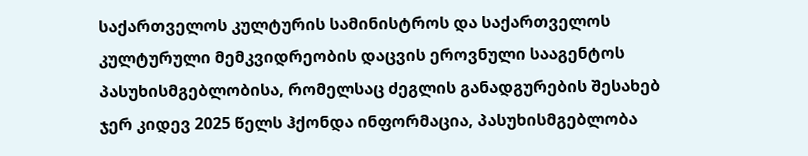საქართველოს კულტურის სამინისტროს და საქართველოს კულტურული მემკვიდრეობის დაცვის ეროვნული სააგენტოს პასუხისმგებლობისა, რომელსაც ძეგლის განადგურების შესახებ ჯერ კიდევ 2025 წელს ჰქონდა ინფორმაცია, პასუხისმგებლობა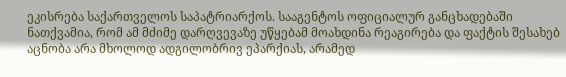ეკისრება საქართველოს საპატრიარქოს. სააგენტოს ოფიციალურ განცხადებაში ნათქვამია, რომ ამ მძიმე დარღვევაზე უწყებამ მოახდინა რეაგირება და ფაქტის შესახებ აცნობა არა მხოლოდ ადგილობრივ ეპარქიას, არამედ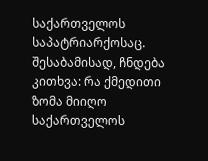საქართველოს საპატრიარქოსაც. შესაბამისად, ჩნდება კითხვა: რა ქმედითი ზომა მიიღო საქართველოს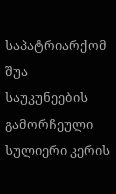საპატრიარქომ შუა საუკუნეების გამორჩეული სულიერი კერის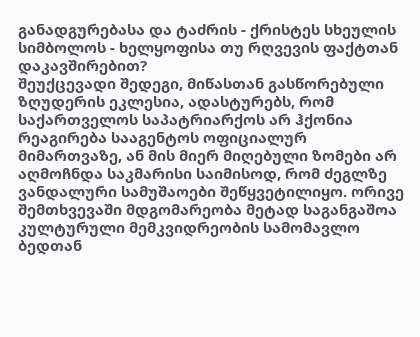განადგურებასა და ტაძრის - ქრისტეს სხეულის სიმბოლოს - ხელყოფისა თუ რღვევის ფაქტთან დაკავშირებით?
შეუქცევადი შედეგი, მიწასთან გასწორებული ზღუდერის ეკლესია, ადასტურებს, რომ საქართველოს საპატრიარქოს არ ჰქონია რეაგირება სააგენტოს ოფიციალურ მიმართვაზე, ან მის მიერ მიღებული ზომები არ აღმოჩნდა საკმარისი საიმისოდ, რომ ძეგლზე ვანდალური სამუშაოები შეწყვეტილიყო. ორივე შემთხვევაში მდგომარეობა მეტად საგანგაშოა კულტურული მემკვიდრეობის სამომავლო ბედთან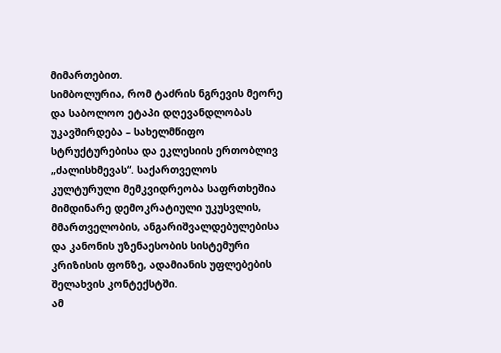მიმართებით.
სიმბოლურია, რომ ტაძრის ნგრევის მეორე და საბოლოო ეტაპი დღევანდლობას უკავშირდება – სახელმწიფო სტრუქტურებისა და ეკლესიის ერთობლივ „ძალისხმევას“. საქართველოს კულტურული მემკვიდრეობა საფრთხეშია მიმდინარე დემოკრატიული უკუსვლის, მმართველობის, ანგარიშვალდებულებისა და კანონის უზენაესობის სისტემური კრიზისის ფონზე, ადამიანის უფლებების შელახვის კონტექსტში.
ამ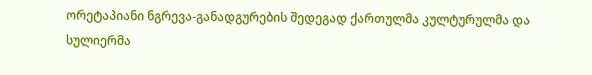ორეტაპიანი ნგრევა-განადგურების შედეგად ქართულმა კულტურულმა და სულიერმა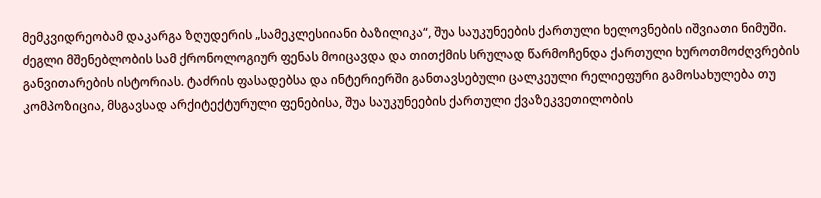მემკვიდრეობამ დაკარგა ზღუდერის „სამეკლესიიანი ბაზილიკა“, შუა საუკუნეების ქართული ხელოვნების იშვიათი ნიმუში. ძეგლი მშენებლობის სამ ქრონოლოგიურ ფენას მოიცავდა და თითქმის სრულად წარმოჩენდა ქართული ხუროთმოძღვრების განვითარების ისტორიას. ტაძრის ფასადებსა და ინტერიერში განთავსებული ცალკეული რელიეფური გამოსახულება თუ კომპოზიცია, მსგავსად არქიტექტურული ფენებისა, შუა საუკუნეების ქართული ქვაზეკვეთილობის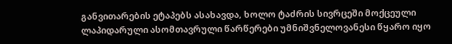განვითარების ეტაპებს ასახავდა, ხოლო ტაძრის სივრცეში მოქცეული ლაპიდარული ასომთავრული წარწერები უმნიშვნელოვანესი წყარო იყო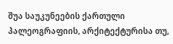შუა საუკუნეების ქართული პალეოგრაფიის, არქიტექტურისა თუ,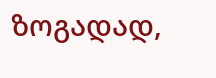ზოგადად,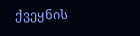ქვეყნის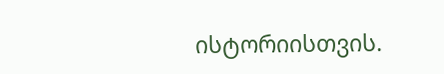ისტორიისთვის.